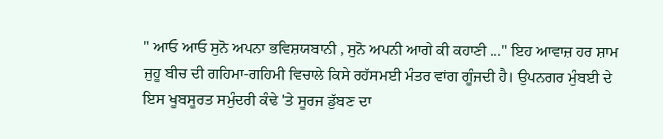" ਆਓ ਆਓ ਸੁਨੋ ਅਪਨਾ ਭਵਿਸ਼ਯਬਾਨੀ , ਸੁਨੋ ਅਪਨੀ ਆਗੇ ਕੀ ਕਹਾਣੀ ..." ਇਹ ਆਵਾਜ਼ ਹਰ ਸ਼ਾਮ ਜੁਹੂ ਬੀਚ ਦੀ ਗਹਿਮਾ-ਗਹਿਮੀ ਵਿਚਾਲੇ ਕਿਸੇ ਰਹੱਸਮਈ ਮੰਤਰ ਵਾਂਗ ਗੂੰਜਦੀ ਹੈ। ਉਪਨਗਰ ਮੁੰਬਈ ਦੇ ਇਸ ਖੂਬਸੂਰਤ ਸਮੁੰਦਰੀ ਕੰਢੇ 'ਤੇ ਸੂਰਜ ਡੁੱਬਣ ਦਾ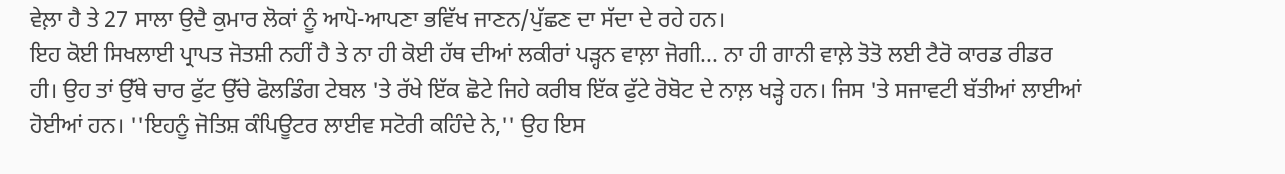ਵੇਲ਼ਾ ਹੈ ਤੇ 27 ਸਾਲਾ ਉਦੈ ਕੁਮਾਰ ਲੋਕਾਂ ਨੂੰ ਆਪੋ-ਆਪਣਾ ਭਵਿੱਖ ਜਾਣਨ/ਪੁੱਛਣ ਦਾ ਸੱਦਾ ਦੇ ਰਹੇ ਹਨ।
ਇਹ ਕੋਈ ਸਿਖਲਾਈ ਪ੍ਰਾਪਤ ਜੋਤਸ਼ੀ ਨਹੀਂ ਹੈ ਤੇ ਨਾ ਹੀ ਕੋਈ ਹੱਥ ਦੀਆਂ ਲਕੀਰਾਂ ਪੜ੍ਹਨ ਵਾਲ਼ਾ ਜੋਗੀ... ਨਾ ਹੀ ਗਾਨੀ ਵਾਲ਼ੇ ਤੋਤੋ ਲਈ ਟੈਰੋ ਕਾਰਡ ਰੀਡਰ ਹੀ। ਉਹ ਤਾਂ ਉੱਥੇ ਚਾਰ ਫੁੱਟ ਉੱਚੇ ਫੋਲਡਿੰਗ ਟੇਬਲ 'ਤੇ ਰੱਖੇ ਇੱਕ ਛੋਟੇ ਜਿਹੇ ਕਰੀਬ ਇੱਕ ਫੁੱਟੇ ਰੋਬੋਟ ਦੇ ਨਾਲ਼ ਖੜ੍ਹੇ ਹਨ। ਜਿਸ 'ਤੇ ਸਜਾਵਟੀ ਬੱਤੀਆਂ ਲਾਈਆਂ ਹੋਈਆਂ ਹਨ। ''ਇਹਨੂੰ ਜੋਤਿਸ਼ ਕੰਪਿਊਟਰ ਲਾਈਵ ਸਟੋਰੀ ਕਹਿੰਦੇ ਨੇ,'' ਉਹ ਇਸ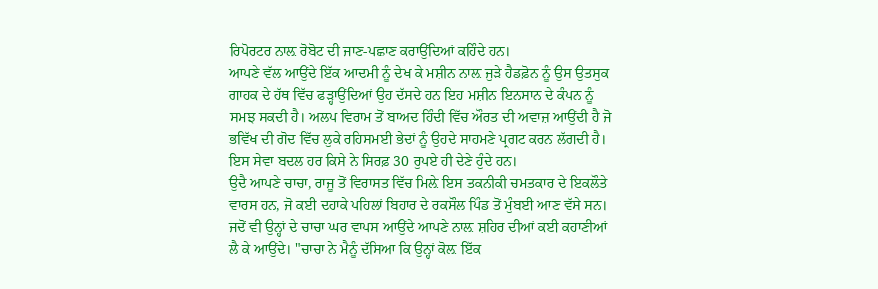ਰਿਪੋਰਟਰ ਨਾਲ਼ ਰੋਬੋਟ ਦੀ ਜਾਣ-ਪਛਾਣ ਕਰਾਉਂਦਿਆਂ ਕਹਿੰਦੇ ਹਨ।
ਆਪਣੇ ਵੱਲ ਆਉਂਦੇ ਇੱਕ ਆਦਮੀ ਨੂੰ ਦੇਖ ਕੇ ਮਸ਼ੀਨ ਨਾਲ਼ ਜੁੜੇ ਹੈਡਫ਼ੋਨ ਨੂੰ ਉਸ ਉਤਸੁਕ ਗਾਹਕ ਦੇ ਹੱਥ ਵਿੱਚ ਫੜ੍ਹਾਉਂਦਿਆਂ ਉਹ ਦੱਸਦੇ ਹਨ ਇਹ ਮਸ਼ੀਨ ਇਨਸਾਨ ਦੇ ਕੰਪਨ ਨੂੰ ਸਮਝ ਸਕਦੀ ਹੈ। ਅਲਪ ਵਿਰਾਮ ਤੋਂ ਬਾਅਦ ਹਿੰਦੀ ਵਿੱਚ ਔਰਤ ਦੀ ਅਵਾਜ਼ ਆਉਂਦੀ ਹੈ ਜੋ ਭਵਿੱਖ ਦੀ ਗੋਦ ਵਿੱਚ ਲੁਕੇ ਰਹਿਸਮਈ ਭੇਦਾਂ ਨੂੰ ਉਹਦੇ ਸਾਹਮਣੇ ਪ੍ਰਗਟ ਕਰਨ ਲੱਗਦੀ ਹੈ। ਇਸ ਸੇਵਾ ਬਦਲ ਹਰ ਕਿਸੇ ਨੇ ਸਿਰਫ਼ 30 ਰੁਪਏ ਹੀ ਦੇਣੇ ਹੁੰਦੇ ਹਨ।
ਉਦੈ ਆਪਣੇ ਚਾਚਾ, ਰਾਜੂ ਤੋਂ ਵਿਰਾਸਤ ਵਿੱਚ ਮਿਲ਼ੇ ਇਸ ਤਕਨੀਕੀ ਚਮਤਕਾਰ ਦੇ ਇਕਲੌਤੇ ਵਾਰਸ ਹਨ, ਜੋ ਕਈ ਦਹਾਕੇ ਪਹਿਲਾਂ ਬਿਹਾਰ ਦੇ ਰਕਸੌਲ ਪਿੰਡ ਤੋਂ ਮੁੰਬਈ ਆਣ ਵੱਸੇ ਸਨ। ਜਦੋਂ ਵੀ ਉਨ੍ਹਾਂ ਦੇ ਚਾਚਾ ਘਰ ਵਾਪਸ ਆਉਂਦੇ ਆਪਣੇ ਨਾਲ਼ ਸ਼ਹਿਰ ਦੀਆਂ ਕਈ ਕਹਾਣੀਆਂ ਲੈ ਕੇ ਆਉਂਦੇ। "ਚਾਚਾ ਨੇ ਮੈਨੂੰ ਦੱਸਿਆ ਕਿ ਉਨ੍ਹਾਂ ਕੋਲ਼ ਇੱਕ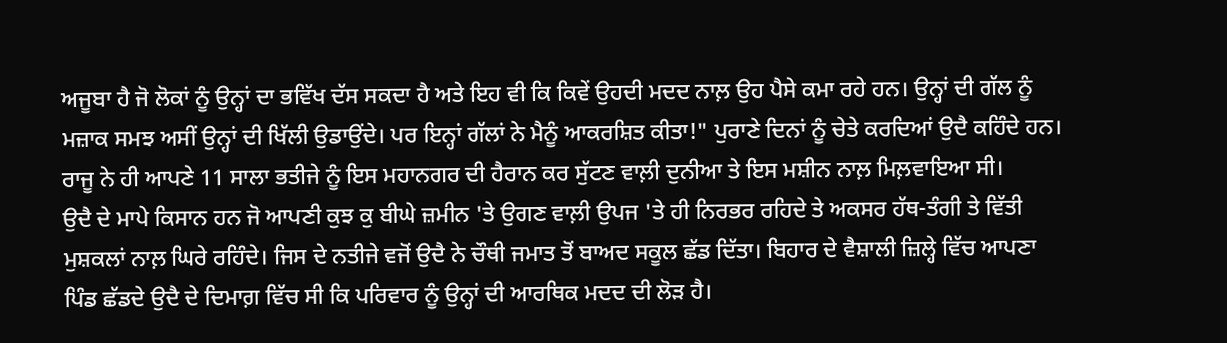ਅਜੂਬਾ ਹੈ ਜੋ ਲੋਕਾਂ ਨੂੰ ਉਨ੍ਹਾਂ ਦਾ ਭਵਿੱਖ ਦੱਸ ਸਕਦਾ ਹੈ ਅਤੇ ਇਹ ਵੀ ਕਿ ਕਿਵੇਂ ਉਹਦੀ ਮਦਦ ਨਾਲ਼ ਉਹ ਪੈਸੇ ਕਮਾ ਰਹੇ ਹਨ। ਉਨ੍ਹਾਂ ਦੀ ਗੱਲ ਨੂੰ ਮਜ਼ਾਕ ਸਮਝ ਅਸੀਂ ਉਨ੍ਹਾਂ ਦੀ ਖਿੱਲੀ ਉਡਾਉਂਦੇ। ਪਰ ਇਨ੍ਹਾਂ ਗੱਲਾਂ ਨੇ ਮੈਨੂੰ ਆਕਰਸ਼ਿਤ ਕੀਤਾ!" ਪੁਰਾਣੇ ਦਿਨਾਂ ਨੂੰ ਚੇਤੇ ਕਰਦਿਆਂ ਉਦੈ ਕਹਿੰਦੇ ਹਨ। ਰਾਜੂ ਨੇ ਹੀ ਆਪਣੇ 11 ਸਾਲਾ ਭਤੀਜੇ ਨੂੰ ਇਸ ਮਹਾਨਗਰ ਦੀ ਹੈਰਾਨ ਕਰ ਸੁੱਟਣ ਵਾਲ਼ੀ ਦੁਨੀਆ ਤੇ ਇਸ ਮਸ਼ੀਨ ਨਾਲ਼ ਮਿਲ਼ਵਾਇਆ ਸੀ।
ਉਦੈ ਦੇ ਮਾਪੇ ਕਿਸਾਨ ਹਨ ਜੋ ਆਪਣੀ ਕੁਝ ਕੁ ਬੀਘੇ ਜ਼ਮੀਨ 'ਤੇ ਉਗਣ ਵਾਲ਼ੀ ਉਪਜ 'ਤੇ ਹੀ ਨਿਰਭਰ ਰਹਿਦੇ ਤੇ ਅਕਸਰ ਹੱਥ-ਤੰਗੀ ਤੇ ਵਿੱਤੀ ਮੁਸ਼ਕਲਾਂ ਨਾਲ਼ ਘਿਰੇ ਰਹਿੰਦੇ। ਜਿਸ ਦੇ ਨਤੀਜੇ ਵਜੋਂ ਉਦੈ ਨੇ ਚੌਥੀ ਜਮਾਤ ਤੋਂ ਬਾਅਦ ਸਕੂਲ ਛੱਡ ਦਿੱਤਾ। ਬਿਹਾਰ ਦੇ ਵੈਸ਼ਾਲੀ ਜ਼ਿਲ੍ਹੇ ਵਿੱਚ ਆਪਣਾ ਪਿੰਡ ਛੱਡਦੇ ਉਦੈ ਦੇ ਦਿਮਾਗ਼ ਵਿੱਚ ਸੀ ਕਿ ਪਰਿਵਾਰ ਨੂੰ ਉਨ੍ਹਾਂ ਦੀ ਆਰਥਿਕ ਮਦਦ ਦੀ ਲੋੜ ਹੈ।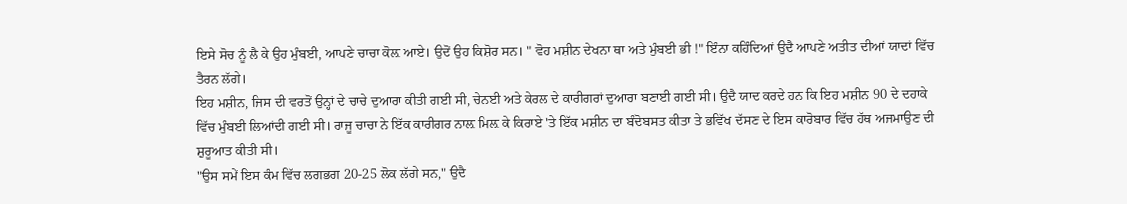ਇਸੇ ਸੋਚ ਨੂੰ ਲੈ ਕੇ ਉਹ ਮੁੰਬਈ, ਆਪਣੇ ਚਾਚਾ ਕੋਲ਼ ਆਏ। ਉਦੋਂ ਉਹ ਕਿਸ਼ੋਰ ਸਨ। " ਵੋਹ ਮਸ਼ੀਨ ਦੇਖਨਾ ਥਾ ਅਤੇ ਮੁੰਬਈ ਭੀ !" ਇੰਨਾ ਕਹਿੰਦਿਆਂ ਉਦੈ ਆਪਣੇ ਅਤੀਤ ਦੀਆਂ ਯਾਦਾਂ ਵਿੱਚ ਤੈਰਨ ਲੱਗੇ।
ਇਹ ਮਸ਼ੀਨ, ਜਿਸ ਦੀ ਵਰਤੋਂ ਉਨ੍ਹਾਂ ਦੇ ਚਾਚੇ ਦੁਆਰਾ ਕੀਤੀ ਗਈ ਸੀ, ਚੇਨਈ ਅਤੇ ਕੇਰਲ ਦੇ ਕਾਰੀਗਰਾਂ ਦੁਆਰਾ ਬਣਾਈ ਗਈ ਸੀ। ਉਦੈ ਯਾਦ ਕਰਦੇ ਹਨ ਕਿ ਇਹ ਮਸ਼ੀਨ 90 ਦੇ ਦਹਾਕੇ ਵਿੱਚ ਮੁੰਬਈ ਲਿਆਂਦੀ ਗਈ ਸੀ। ਰਾਜੂ ਚਾਚਾ ਨੇ ਇੱਕ ਕਾਰੀਗਰ ਨਾਲ਼ ਮਿਲ਼ ਕੇ ਕਿਰਾਏ 'ਤੇ ਇੱਕ ਮਸ਼ੀਨ ਦਾ ਬੰਦੋਬਸਤ ਕੀਤਾ ਤੇ ਭਵਿੱਖ ਦੱਸਣ ਦੇ ਇਸ ਕਾਰੋਬਾਰ ਵਿੱਚ ਹੱਥ ਅਜਮਾਉਣ ਦੀ ਸ਼ੁਰੂਆਤ ਕੀਤੀ ਸੀ।
"ਉਸ ਸਮੇਂ ਇਸ ਕੰਮ ਵਿੱਚ ਲਗਭਗ 20-25 ਲੋਕ ਲੱਗੇ ਸਨ," ਉਦੈ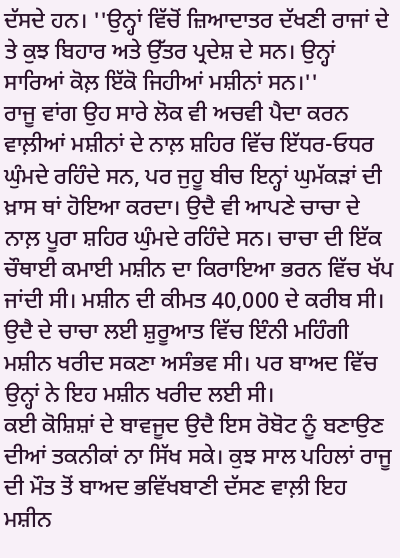ਦੱਸਦੇ ਹਨ। ''ਉਨ੍ਹਾਂ ਵਿੱਚੋਂ ਜ਼ਿਆਦਾਤਰ ਦੱਖਣੀ ਰਾਜਾਂ ਦੇ ਤੇ ਕੁਝ ਬਿਹਾਰ ਅਤੇ ਉੱਤਰ ਪ੍ਰਦੇਸ਼ ਦੇ ਸਨ। ਉਨ੍ਹਾਂ ਸਾਰਿਆਂ ਕੋਲ਼ ਇੱਕੋ ਜਿਹੀਆਂ ਮਸ਼ੀਨਾਂ ਸਨ।''
ਰਾਜੂ ਵਾਂਗ ਉਹ ਸਾਰੇ ਲੋਕ ਵੀ ਅਚਵੀ ਪੈਦਾ ਕਰਨ ਵਾਲ਼ੀਆਂ ਮਸ਼ੀਨਾਂ ਦੇ ਨਾਲ਼ ਸ਼ਹਿਰ ਵਿੱਚ ਇੱਧਰ-ਓਧਰ ਘੁੰਮਦੇ ਰਹਿੰਦੇ ਸਨ, ਪਰ ਜੁਹੂ ਬੀਚ ਇਨ੍ਹਾਂ ਘੁਮੱਕੜਾਂ ਦੀ ਖ਼ਾਸ ਥਾਂ ਹੋਇਆ ਕਰਦਾ। ਉਦੈ ਵੀ ਆਪਣੇ ਚਾਚਾ ਦੇ ਨਾਲ਼ ਪੂਰਾ ਸ਼ਹਿਰ ਘੁੰਮਦੇ ਰਹਿੰਦੇ ਸਨ। ਚਾਚਾ ਦੀ ਇੱਕ ਚੌਥਾਈ ਕਮਾਈ ਮਸ਼ੀਨ ਦਾ ਕਿਰਾਇਆ ਭਰਨ ਵਿੱਚ ਖੱਪ ਜਾਂਦੀ ਸੀ। ਮਸ਼ੀਨ ਦੀ ਕੀਮਤ 40,000 ਦੇ ਕਰੀਬ ਸੀ। ਉਦੈ ਦੇ ਚਾਚਾ ਲਈ ਸ਼ੁਰੂਆਤ ਵਿੱਚ ਇੰਨੀ ਮਹਿੰਗੀ ਮਸ਼ੀਨ ਖਰੀਦ ਸਕਣਾ ਅਸੰਭਵ ਸੀ। ਪਰ ਬਾਅਦ ਵਿੱਚ ਉਨ੍ਹਾਂ ਨੇ ਇਹ ਮਸ਼ੀਨ ਖਰੀਦ ਲਈ ਸੀ।
ਕਈ ਕੋਸ਼ਿਸ਼ਾਂ ਦੇ ਬਾਵਜੂਦ ਉਦੈ ਇਸ ਰੋਬੋਟ ਨੂੰ ਬਣਾਉਣ ਦੀਆਂ ਤਕਨੀਕਾਂ ਨਾ ਸਿੱਖ ਸਕੇ। ਕੁਝ ਸਾਲ ਪਹਿਲਾਂ ਰਾਜੂ ਦੀ ਮੌਤ ਤੋਂ ਬਾਅਦ ਭਵਿੱਖਬਾਣੀ ਦੱਸਣ ਵਾਲ਼ੀ ਇਹ ਮਸ਼ੀਨ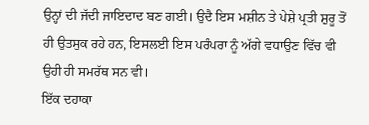ਉਨ੍ਹਾਂ ਦੀ ਜੱਦੀ ਜਾਇਦਾਦ ਬਣ ਗਈ। ਉਦੈ ਇਸ ਮਸ਼ੀਨ ਤੇ ਪੇਸ਼ੇ ਪ੍ਰਤੀ ਸ਼ੁਰੂ ਤੋਂ ਹੀ ਉਤਸੁਕ ਰਹੇ ਹਨ, ਇਸਲਈ ਇਸ ਪਰੰਪਰਾ ਨੂੰ ਅੱਗੇ ਵਧਾਉਣ ਵਿੱਚ ਵੀ ਉਹੀ ਹੀ ਸਮਰੱਥ ਸਨ ਵੀ।
ਇੱਕ ਦਹਾਕਾ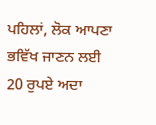ਪਹਿਲਾਂ, ਲੋਕ ਆਪਣਾ ਭਵਿੱਖ ਜਾਣਨ ਲਈ 20 ਰੁਪਏ ਅਦਾ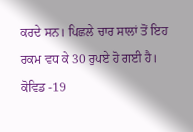ਕਰਦੇ ਸਨ। ਪਿਛਲੇ ਚਾਰ ਸਾਲਾਂ ਤੋਂ ਇਹ ਰਕਮ ਵਧ ਕੇ 30 ਰੁਪਏ ਹੋ ਗਈ ਹੈ। ਕੋਵਿਡ -19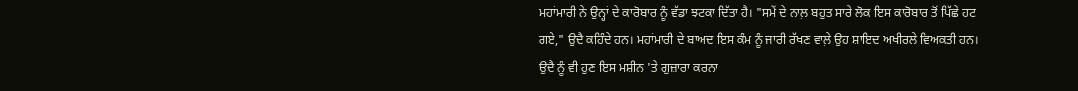ਮਹਾਂਮਾਰੀ ਨੇ ਉਨ੍ਹਾਂ ਦੇ ਕਾਰੋਬਾਰ ਨੂੰ ਵੱਡਾ ਝਟਕਾ ਦਿੱਤਾ ਹੈ। "ਸਮੇਂ ਦੇ ਨਾਲ਼ ਬਹੁਤ ਸਾਰੇ ਲੋਕ ਇਸ ਕਾਰੋਬਾਰ ਤੋਂ ਪਿੱਛੇ ਹਟ ਗਏ," ਉਦੈ ਕਹਿੰਦੇ ਹਨ। ਮਹਾਂਮਾਰੀ ਦੇ ਬਾਅਦ ਇਸ ਕੰਮ ਨੂੰ ਜਾਰੀ ਰੱਖਣ ਵਾਲ਼ੇ ਉਹ ਸ਼ਾਇਦ ਅਖੀਰਲੇ ਵਿਅਕਤੀ ਹਨ।
ਉਦੈ ਨੂੰ ਵੀ ਹੁਣ ਇਸ ਮਸ਼ੀਨ 'ਤੇ ਗੁਜ਼ਾਰਾ ਕਰਨਾ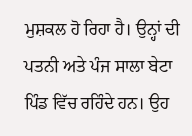ਮੁਸ਼ਕਲ ਹੋ ਰਿਹਾ ਹੈ। ਉਨ੍ਹਾਂ ਦੀ ਪਤਨੀ ਅਤੇ ਪੰਜ ਸਾਲਾ ਬੇਟਾ ਪਿੰਡ ਵਿੱਚ ਰਹਿੰਦੇ ਹਨ। ਉਹ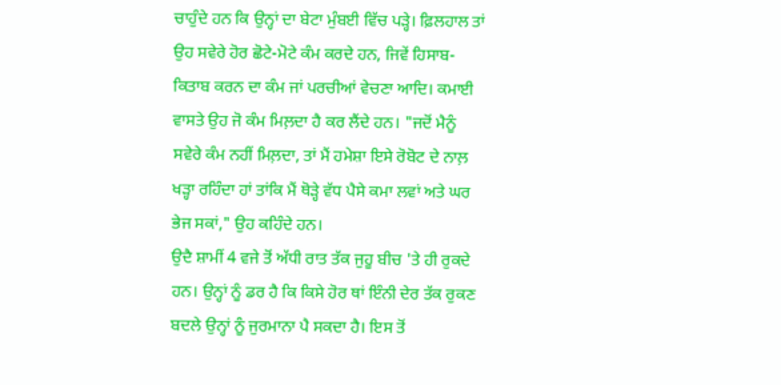ਚਾਹੁੰਦੇ ਹਨ ਕਿ ਉਨ੍ਹਾਂ ਦਾ ਬੇਟਾ ਮੁੰਬਈ ਵਿੱਚ ਪੜ੍ਹੇ। ਫ਼ਿਲਹਾਲ ਤਾਂ ਉਹ ਸਵੇਰੇ ਹੋਰ ਛੋਟੇ-ਮੋਟੇ ਕੰਮ ਕਰਦੇ ਹਨ, ਜਿਵੇਂ ਹਿਸਾਬ-ਕਿਤਾਬ ਕਰਨ ਦਾ ਕੰਮ ਜਾਂ ਪਰਚੀਆਂ ਵੇਚਣਾ ਆਦਿ। ਕਮਾਈ ਵਾਸਤੇ ਉਹ ਜੋ ਕੰਮ ਮਿਲ਼ਦਾ ਹੈ ਕਰ ਲੈਂਦੇ ਹਨ। "ਜਦੋਂ ਮੈਨੂੰ ਸਵੇਰੇ ਕੰਮ ਨਹੀਂ ਮਿਲ਼ਦਾ, ਤਾਂ ਮੈਂ ਹਮੇਸ਼ਾ ਇਸੇ ਰੋਬੋਟ ਦੇ ਨਾਲ਼ ਖੜ੍ਹਾ ਰਹਿੰਦਾ ਹਾਂ ਤਾਂਕਿ ਮੈਂ ਥੋੜ੍ਹੇ ਵੱਧ ਪੈਸੇ ਕਮਾ ਲਵਾਂ ਅਤੇ ਘਰ ਭੇਜ ਸਕਾਂ," ਉਹ ਕਹਿੰਦੇ ਹਨ।
ਉਦੈ ਸ਼ਾਮੀਂ 4 ਵਜੇ ਤੋਂ ਅੱਧੀ ਰਾਤ ਤੱਕ ਜੁਹੂ ਬੀਚ 'ਤੇ ਹੀ ਰੁਕਦੇ ਹਨ। ਉਨ੍ਹਾਂ ਨੂੰ ਡਰ ਹੈ ਕਿ ਕਿਸੇ ਹੋਰ ਥਾਂ ਇੰਨੀ ਦੇਰ ਤੱਕ ਰੁਕਣ ਬਦਲੇ ਉਨ੍ਹਾਂ ਨੂੰ ਜੁਰਮਾਨਾ ਪੈ ਸਕਦਾ ਹੈ। ਇਸ ਤੋਂ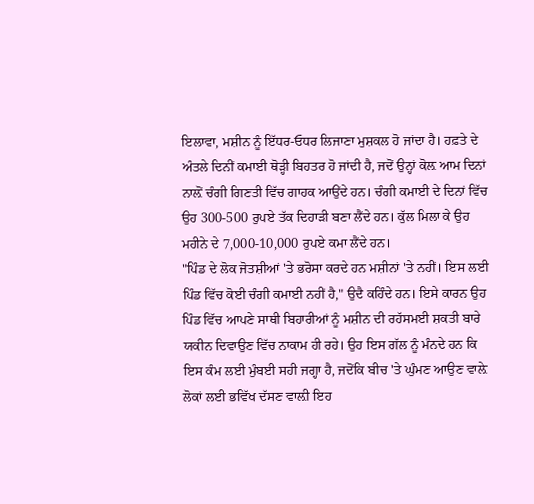ਇਲਾਵਾ, ਮਸ਼ੀਨ ਨੂੰ ਇੱਧਰ-ਓਧਰ ਲਿਜਾਣਾ ਮੁਸ਼ਕਲ ਹੋ ਜਾਂਦਾ ਹੈ। ਹਫ਼ਤੇ ਦੇ ਅੰਤਲੇ ਦਿਨੀਂ ਕਮਾਈ ਥੋੜ੍ਹੀ ਬਿਹਤਰ ਹੋ ਜਾਂਦੀ ਹੈ, ਜਦੋਂ ਉਨ੍ਹਾਂ ਕੋਲ਼ ਆਮ ਦਿਨਾਂ ਨਾਲ਼ੋਂ ਚੰਗੀ ਗਿਣਤੀ ਵਿੱਚ ਗਾਹਕ ਆਉਂਦੇ ਹਨ। ਚੰਗੀ ਕਮਾਈ ਦੇ ਦਿਨਾਂ ਵਿੱਚ ਉਹ 300-500 ਰੁਪਏ ਤੱਕ ਦਿਹਾੜੀ ਬਣਾ ਲੈਂਦੇ ਹਨ। ਕੁੱਲ ਮਿਲਾ ਕੇ ਉਹ ਮਹੀਨੇ ਦੇ 7,000-10,000 ਰੁਪਏ ਕਮਾ ਲੈਂਦੇ ਹਨ।
"ਪਿੰਡ ਦੇ ਲੋਕ ਜੋਤਸ਼ੀਆਂ 'ਤੇ ਭਰੋਸਾ ਕਰਦੇ ਹਨ ਮਸ਼ੀਨਾਂ 'ਤੇ ਨਹੀਂ। ਇਸ ਲਈ ਪਿੰਡ ਵਿੱਚ ਕੋਈ ਚੰਗੀ ਕਮਾਈ ਨਹੀਂ ਹੈ," ਉਦੈ ਕਹਿੰਦੇ ਹਨ। ਇਸੇ ਕਾਰਨ ਉਹ ਪਿੰਡ ਵਿੱਚ ਆਪਣੇ ਸਾਥੀ ਬਿਹਾਰੀਆਂ ਨੂੰ ਮਸ਼ੀਨ ਦੀ ਰਹੱਸਮਈ ਸ਼ਕਤੀ ਬਾਰੇ ਯਕੀਨ ਦਿਵਾਉਣ ਵਿੱਚ ਨਾਕਾਮ ਹੀ ਰਹੇ। ਉਹ ਇਸ ਗੱਲ ਨੂੰ ਮੰਨਦੇ ਹਨ ਕਿ ਇਸ ਕੰਮ ਲਈ ਮੁੰਬਈ ਸਹੀ ਜਗ੍ਹਾ ਹੈ, ਜਦੋਂਕਿ ਬੀਚ 'ਤੇ ਘੁੰਮਣ ਆਉਣ ਵਾਲ਼ੇ ਲੋਕਾਂ ਲਈ ਭਵਿੱਖ ਦੱਸਣ ਵਾਲ਼ੀ ਇਹ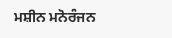ਮਸ਼ੀਨ ਮਨੋਰੰਜਨ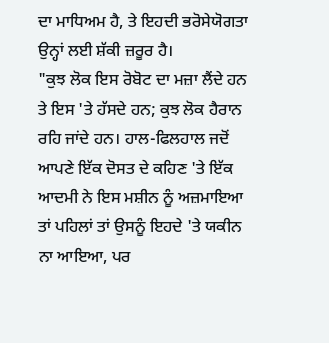ਦਾ ਮਾਧਿਅਮ ਹੈ, ਤੇ ਇਹਦੀ ਭਰੋਸੇਯੋਗਤਾ ਉਨ੍ਹਾਂ ਲਈ ਸ਼ੱਕੀ ਜ਼ਰੂਰ ਹੈ।
"ਕੁਝ ਲੋਕ ਇਸ ਰੋਬੋਟ ਦਾ ਮਜ਼ਾ ਲੈਂਦੇ ਹਨ ਤੇ ਇਸ 'ਤੇ ਹੱਸਦੇ ਹਨ; ਕੁਝ ਲੋਕ ਹੈਰਾਨ ਰਹਿ ਜਾਂਦੇ ਹਨ। ਹਾਲ-ਫਿਲਹਾਲ ਜਦੋਂ ਆਪਣੇ ਇੱਕ ਦੋਸਤ ਦੇ ਕਹਿਣ 'ਤੇ ਇੱਕ ਆਦਮੀ ਨੇ ਇਸ ਮਸ਼ੀਨ ਨੂੰ ਅਜ਼ਮਾਇਆ ਤਾਂ ਪਹਿਲਾਂ ਤਾਂ ਉਸਨੂੰ ਇਹਦੇ 'ਤੇ ਯਕੀਨ ਨਾ ਆਇਆ, ਪਰ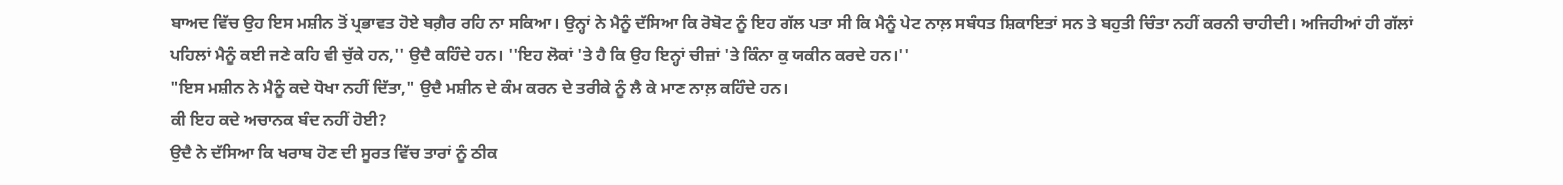ਬਾਅਦ ਵਿੱਚ ਉਹ ਇਸ ਮਸ਼ੀਨ ਤੋਂ ਪ੍ਰਭਾਵਤ ਹੋਏ ਬਗ਼ੈਰ ਰਹਿ ਨਾ ਸਕਿਆ। ਉਨ੍ਹਾਂ ਨੇ ਮੈਨੂੰ ਦੱਸਿਆ ਕਿ ਰੋਬੋਟ ਨੂੰ ਇਹ ਗੱਲ ਪਤਾ ਸੀ ਕਿ ਮੈਨੂੰ ਪੇਟ ਨਾਲ਼ ਸਬੰਧਤ ਸ਼ਿਕਾਇਤਾਂ ਸਨ ਤੇ ਬਹੁਤੀ ਚਿੰਤਾ ਨਹੀਂ ਕਰਨੀ ਚਾਹੀਦੀ। ਅਜਿਹੀਆਂ ਹੀ ਗੱਲਾਂ ਪਹਿਲਾਂ ਮੈਨੂੰ ਕਈ ਜਣੇ ਕਹਿ ਵੀ ਚੁੱਕੇ ਹਨ,'' ਉਦੈ ਕਹਿੰਦੇ ਹਨ। ''ਇਹ ਲੋਕਾਂ 'ਤੇ ਹੈ ਕਿ ਉਹ ਇਨ੍ਹਾਂ ਚੀਜ਼ਾਂ 'ਤੇ ਕਿੰਨਾ ਕੁ ਯਕੀਨ ਕਰਦੇ ਹਨ।''
"ਇਸ ਮਸ਼ੀਨ ਨੇ ਮੈਨੂੰ ਕਦੇ ਧੋਖਾ ਨਹੀਂ ਦਿੱਤਾ," ਉਦੈ ਮਸ਼ੀਨ ਦੇ ਕੰਮ ਕਰਨ ਦੇ ਤਰੀਕੇ ਨੂੰ ਲੈ ਕੇ ਮਾਣ ਨਾਲ਼ ਕਹਿੰਦੇ ਹਨ।
ਕੀ ਇਹ ਕਦੇ ਅਚਾਨਕ ਬੰਦ ਨਹੀਂ ਹੋਈ?
ਉਦੈ ਨੇ ਦੱਸਿਆ ਕਿ ਖਰਾਬ ਹੋਣ ਦੀ ਸੂਰਤ ਵਿੱਚ ਤਾਰਾਂ ਨੂੰ ਠੀਕ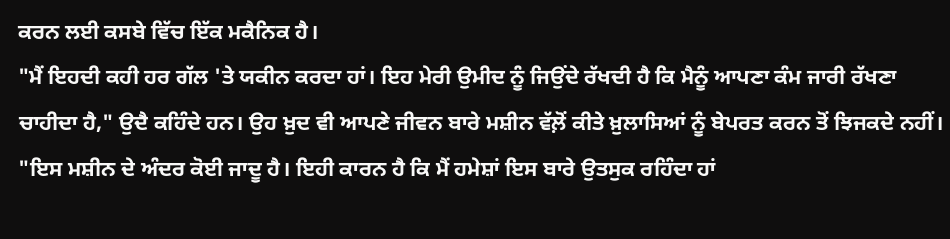ਕਰਨ ਲਈ ਕਸਬੇ ਵਿੱਚ ਇੱਕ ਮਕੈਨਿਕ ਹੈ।
"ਮੈਂ ਇਹਦੀ ਕਹੀ ਹਰ ਗੱਲ 'ਤੇ ਯਕੀਨ ਕਰਦਾ ਹਾਂ। ਇਹ ਮੇਰੀ ਉਮੀਦ ਨੂੰ ਜਿਉਂਦੇ ਰੱਖਦੀ ਹੈ ਕਿ ਮੈਨੂੰ ਆਪਣਾ ਕੰਮ ਜਾਰੀ ਰੱਖਣਾ ਚਾਹੀਦਾ ਹੈ," ਉਦੈ ਕਹਿੰਦੇ ਹਨ। ਉਹ ਖ਼ੁਦ ਵੀ ਆਪਣੇ ਜੀਵਨ ਬਾਰੇ ਮਸ਼ੀਨ ਵੱਲ਼ੋਂ ਕੀਤੇ ਖ਼ੁਲਾਸਿਆਂ ਨੂੰ ਬੇਪਰਤ ਕਰਨ ਤੋਂ ਝਿਜਕਦੇ ਨਹੀਂ। "ਇਸ ਮਸ਼ੀਨ ਦੇ ਅੰਦਰ ਕੋਈ ਜਾਦੂ ਹੈ। ਇਹੀ ਕਾਰਨ ਹੈ ਕਿ ਮੈਂ ਹਮੇਸ਼ਾਂ ਇਸ ਬਾਰੇ ਉਤਸੁਕ ਰਹਿੰਦਾ ਹਾਂ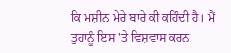ਕਿ ਮਸ਼ੀਨ ਮੇਰੇ ਬਾਰੇ ਕੀ ਕਹਿੰਦੀ ਹੈ। ਮੈਂ ਤੁਹਾਨੂੰ ਇਸ 'ਤੇ ਵਿਸ਼ਵਾਸ ਕਰਨ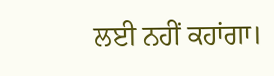ਲਈ ਨਹੀਂ ਕਹਾਂਗਾ।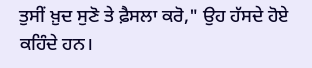ਤੁਸੀਂ ਖ਼ੁਦ ਸੁਣੋ ਤੇ ਫ਼ੈਸਲਾ ਕਰੋ," ਉਹ ਹੱਸਦੇ ਹੋਏ ਕਹਿੰਦੇ ਹਨ।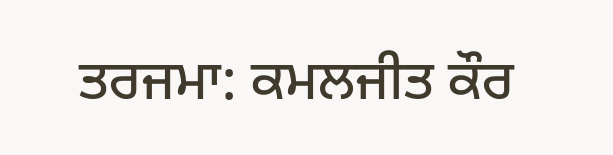ਤਰਜਮਾ: ਕਮਲਜੀਤ ਕੌਰ